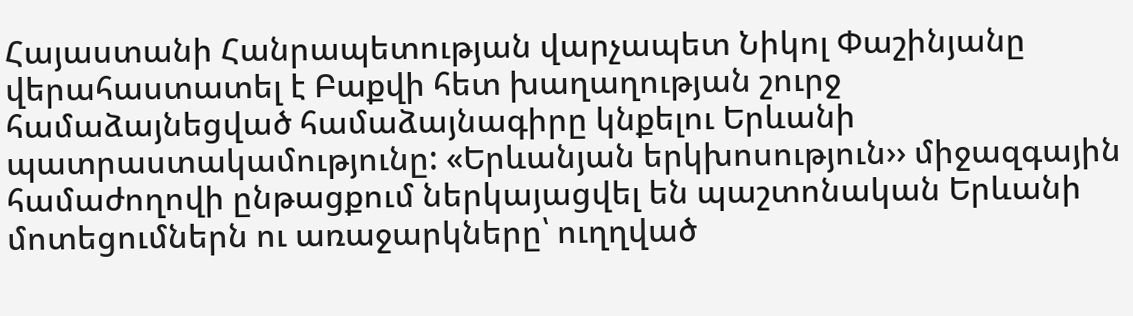Հայաստանի Հանրապետության վարչապետ Նիկոլ Փաշինյանը վերահաստատել է Բաքվի հետ խաղաղության շուրջ համաձայնեցված համաձայնագիրը կնքելու Երևանի պատրաստակամությունը: «Երևանյան երկխոսություն›› միջազգային համաժողովի ընթացքում ներկայացվել են պաշտոնական Երևանի մոտեցումներն ու առաջարկները՝ ուղղված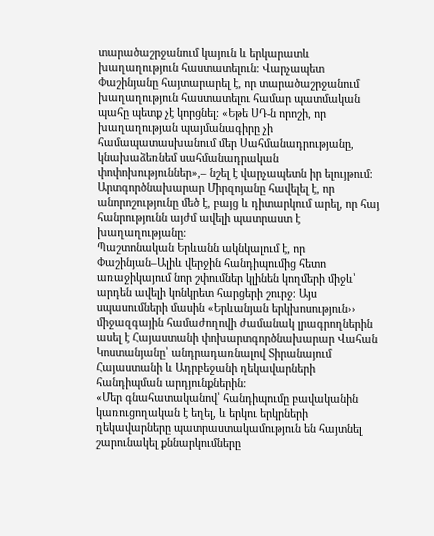տարածաշրջանում կայուն և երկարատև խաղաղություն հաստատելուն։ Վարչապետ Փաշինյանը հայտարարել է, որ տարածաշրջանում խաղաղություն հաստատելու համար պատմական պահը պետք չէ կորցնել։ «Եթե ՍԴ-ն որոշի, որ խաղաղության պայմանագիրը չի համապատասխանում մեր Սահմանադրությանը, կնախաձեռնեմ սահմանադրական փոփոխություններ»,– նշել է վարչապետն իր ելույթում։ Արտգործնախարար Միրզոյանը հավելել է, որ անորոշությունը մեծ է, բայց և դիտարկում արել, որ հայ հանրությունն այժմ ավելի պատրաստ է խաղաղությանը։
Պաշտոնական Երևանն ակնկալում է, որ Փաշինյան–Ալիև վերջին հանդիպումից հետո առաջիկայում նոր շփումներ կլինեն կողմերի միջև՝ արդեն ավելի կոնկրետ հարցերի շուրջ։ Այս սպասումների մասին «Երևանյան երկխոսություն›› միջազգային համաժողովի ժամանակ լրագրողներին ասել է Հայաստանի փոխարտգործնախարար Վահան Կոստանյանը՝ անդրադառնալով Տիրանայում Հայաստանի և Ադրբեջանի ղեկավարների հանդիպման արդյունքներին։
«Մեր գնահատականով՝ հանդիպումը բավականին կառուցողական է եղել, և երկու երկրների ղեկավարները պատրաստակամություն են հայտնել շարունակել քննարկումները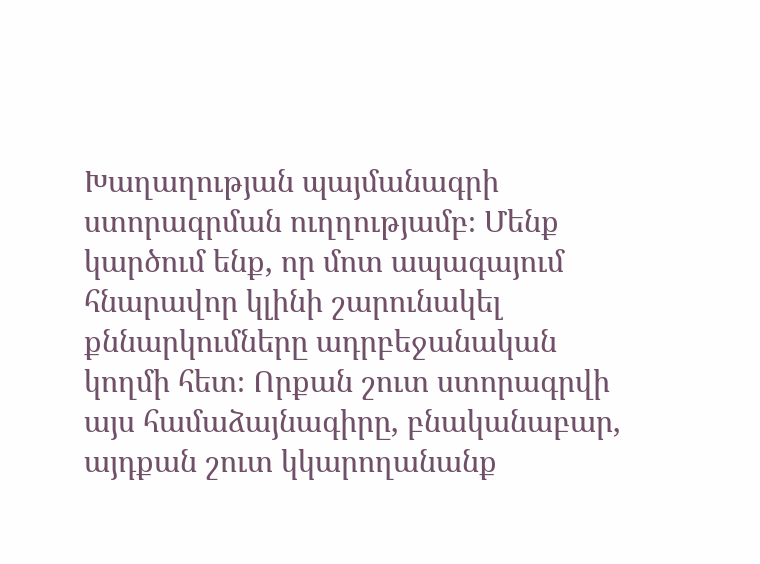Խաղաղության պայմանագրի ստորագրման ուղղությամբ։ Մենք կարծում ենք, որ մոտ ապագայում հնարավոր կլինի շարունակել քննարկումները ադրբեջանական կողմի հետ։ Որքան շուտ ստորագրվի այս համաձայնագիրը, բնականաբար, այդքան շուտ կկարողանանք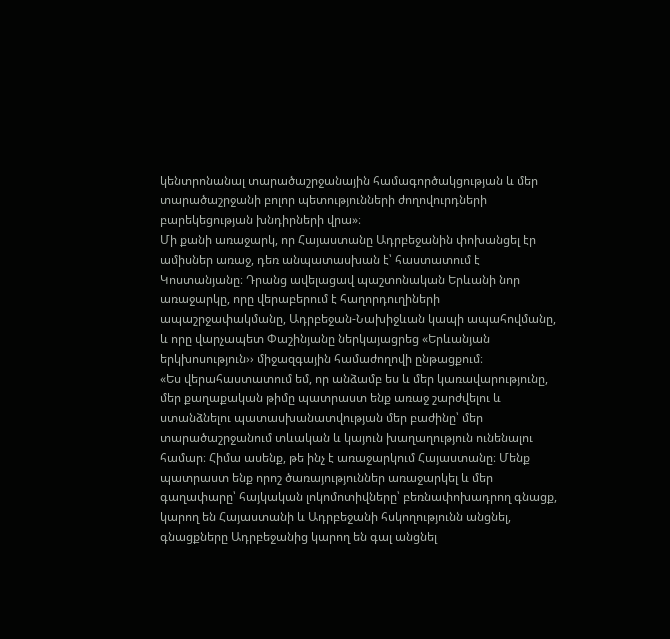կենտրոնանալ տարածաշրջանային համագործակցության և մեր տարածաշրջանի բոլոր պետությունների ժողովուրդների բարեկեցության խնդիրների վրա»։
Մի քանի առաջարկ, որ Հայաստանը Ադրբեջանին փոխանցել էր ամիսներ առաջ, դեռ անպատասխան է՝ հաստատում է Կոստանյանը։ Դրանց ավելացավ պաշտոնական Երևանի նոր առաջարկը, որը վերաբերում է հաղորդուղիների ապաշրջափակմանը, Ադրբեջան-Նախիջևան կապի ապահովմանը, և որը վարչապետ Փաշինյանը ներկայացրեց «Երևանյան երկխոսություն›› միջազգային համաժողովի ընթացքում։
«Ես վերահաստատում եմ, որ անձամբ ես և մեր կառավարությունը, մեր քաղաքական թիմը պատրաստ ենք առաջ շարժվելու և ստանձնելու պատասխանատվության մեր բաժինը՝ մեր տարածաշրջանում տևական և կայուն խաղաղություն ունենալու համար։ Հիմա ասենք, թե ինչ է առաջարկում Հայաստանը։ Մենք պատրաստ ենք որոշ ծառայություններ առաջարկել և մեր գաղափարը՝ հայկական լոկոմոտիվները՝ բեռնափոխադրող գնացք, կարող են Հայաստանի և Ադրբեջանի հսկողությունն անցնել, գնացքները Ադրբեջանից կարող են գալ անցնել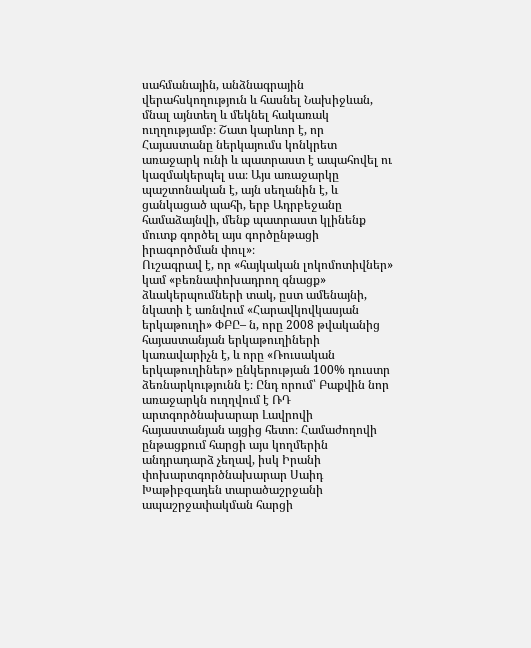սահմանային, անձնագրային վերահսկողություն և հասնել Նախիջևան, մնալ այնտեղ և մեկնել հակառակ ուղղությամբ։ Շատ կարևոր է, որ Հայաստանը ներկայումս կոնկրետ առաջարկ ունի և պատրաստ է ապահովել ու կազմակերպել սա։ Այս առաջարկը պաշտոնական է, այն սեղանին է, և ցանկացած պահի, երբ Ադրբեջանը համաձայնվի, մենք պատրաստ կլինենք մուտք գործել այս գործընթացի իրագործման փուլ»։
Ուշագրավ է, որ «հայկական լոկոմոտիվներ» կամ «բեռնափոխադրող գնացք» ձևակերպումների տակ, ըստ ամենայնի, նկատի է առնվում «Հարավկովկասյան երկաթուղի» ՓԲԸ– ն, որը 2008 թվականից հայաստանյան երկաթուղիների կառավարիչն է, և որը «Ռուսական երկաթուղիներ» ընկերության 100% դուստր ձեռնարկությունն է։ Ընդ որում՝ Բաքվին նոր առաջարկն ուղղվում է ՌԴ արտգործնախարար Լավրովի հայաստանյան այցից հետո։ Համաժողովի ընթացքում հարցի այս կողմերին անդրադարձ չեղավ, իսկ Իրանի փոխարտգործնախարար Սաիդ Խաթիբզադեն տարածաշրջանի ապաշրջափակման հարցի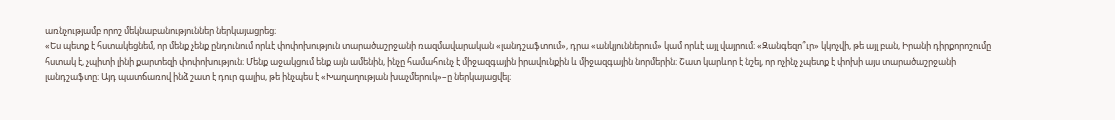առնչությամբ որոշ մեկնաբանություններ ներկայացրեց։
«Ես պետք է հստակեցնեմ, որ մենք չենք ընդունում որևէ փոփոխություն տարածաշրջանի ռազմավարական «լանդշաֆտում», դրա «անկյուններում» կամ որևէ այլ վայրում։ «Զանգեզո՞ւր» կկոչվի, թե այլ բան, Իրանի դիրքորոշումը հստակ է, չպիտի լինի քարտեզի փոփոխություն։ Մենք աջակցում ենք այն ամենին, ինչը համահունչ է միջազգային իրավունքին և միջազգային նորմերին։ Շատ կարևոր է նշել, որ ոչինչ չպետք է փոխի այս տարածաշրջանի լանդշաֆտը։ Այդ պատճառով ինձ շատ է դուր գալիս, թե ինչպես է «Խաղաղության խաչմերուկ»–ը ներկայացվել։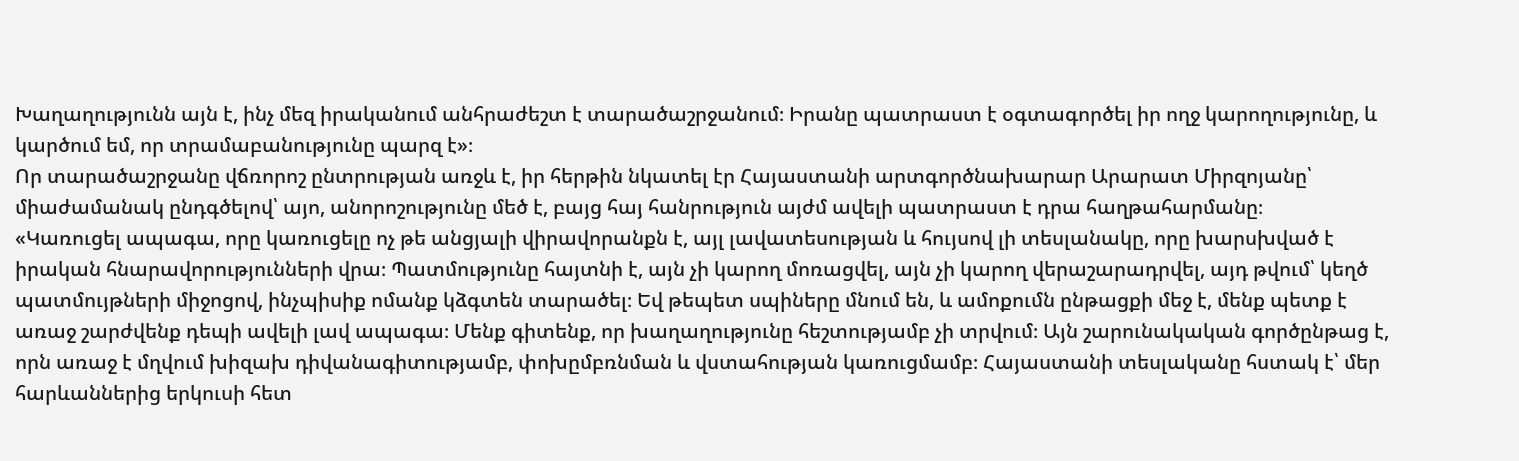Խաղաղությունն այն է, ինչ մեզ իրականում անհրաժեշտ է տարածաշրջանում։ Իրանը պատրաստ է օգտագործել իր ողջ կարողությունը, և կարծում եմ, որ տրամաբանությունը պարզ է»։
Որ տարածաշրջանը վճռորոշ ընտրության առջև է, իր հերթին նկատել էր Հայաստանի արտգործնախարար Արարատ Միրզոյանը՝ միաժամանակ ընդգծելով՝ այո, անորոշությունը մեծ է, բայց հայ հանրություն այժմ ավելի պատրաստ է դրա հաղթահարմանը։
«Կառուցել ապագա, որը կառուցելը ոչ թե անցյալի վիրավորանքն է, այլ լավատեսության և հույսով լի տեսլանակը, որը խարսխված է իրական հնարավորությունների վրա։ Պատմությունը հայտնի է, այն չի կարող մոռացվել, այն չի կարող վերաշարադրվել, այդ թվում՝ կեղծ պատմույթների միջոցով, ինչպիսիք ոմանք կձգտեն տարածել։ Եվ թեպետ սպիները մնում են, և ամոքումն ընթացքի մեջ է, մենք պետք է առաջ շարժվենք դեպի ավելի լավ ապագա։ Մենք գիտենք, որ խաղաղությունը հեշտությամբ չի տրվում։ Այն շարունակական գործընթաց է, որն առաջ է մղվում խիզախ դիվանագիտությամբ, փոխըմբռնման և վստահության կառուցմամբ։ Հայաստանի տեսլականը հստակ է՝ մեր հարևաններից երկուսի հետ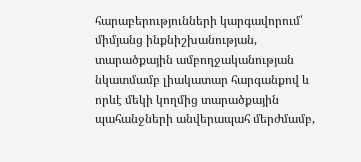հարաբերությունների կարգավորում՝ միմյանց ինքնիշխանության, տարածքային ամբողջականության նկատմամբ լիակատար հարգանքով և որևէ մեկի կողմից տարածքային պահանջների անվերապահ մերժմամբ,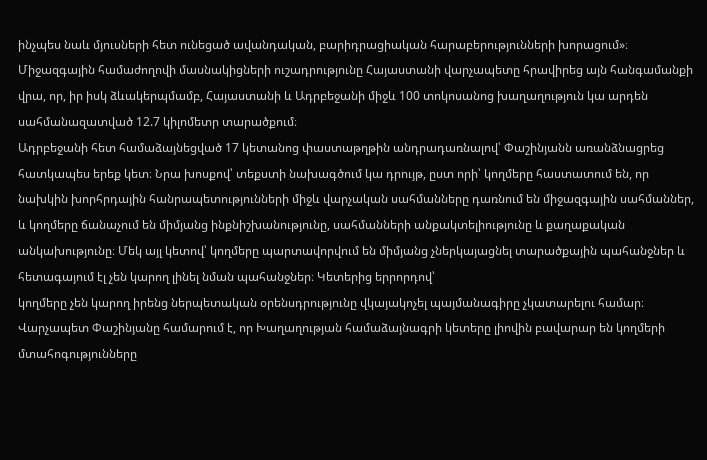ինչպես նաև մյուսների հետ ունեցած ավանդական, բարիդրացիական հարաբերությունների խորացում»։
Միջազգային համաժողովի մասնակիցների ուշադրությունը Հայաստանի վարչապետը հրավիրեց այն հանգամանքի վրա, որ, իր իսկ ձևակերպմամբ, Հայաստանի և Ադրբեջանի միջև 100 տոկոսանոց խաղաղություն կա արդեն սահմանազատված 12.7 կիլոմետր տարածքում։
Ադրբեջանի հետ համաձայնեցված 17 կետանոց փաստաթղթին անդրադառնալով՝ Փաշինյանն առանձնացրեց հատկապես երեք կետ։ Նրա խոսքով՝ տեքստի նախագծում կա դրույթ, ըստ որի՝ կողմերը հաստատում են, որ նախկին խորհրդային հանրապետությունների միջև վարչական սահմանները դառնում են միջազգային սահմաններ, և կողմերը ճանաչում են միմյանց ինքնիշխանությունը, սահմանների անքակտելիությունը և քաղաքական անկախությունը։ Մեկ այլ կետով՝ կողմերը պարտավորվում են միմյանց չներկայացնել տարածքային պահանջներ և հետագայում էլ չեն կարող լինել նման պահանջներ։ Կետերից երրորդով՝
կողմերը չեն կարող իրենց ներպետական օրենսդրությունը վկայակոչել պայմանագիրը չկատարելու համար։
Վարչապետ Փաշինյանը համարում է, որ Խաղաղության համաձայնագրի կետերը լիովին բավարար են կողմերի մտահոգությունները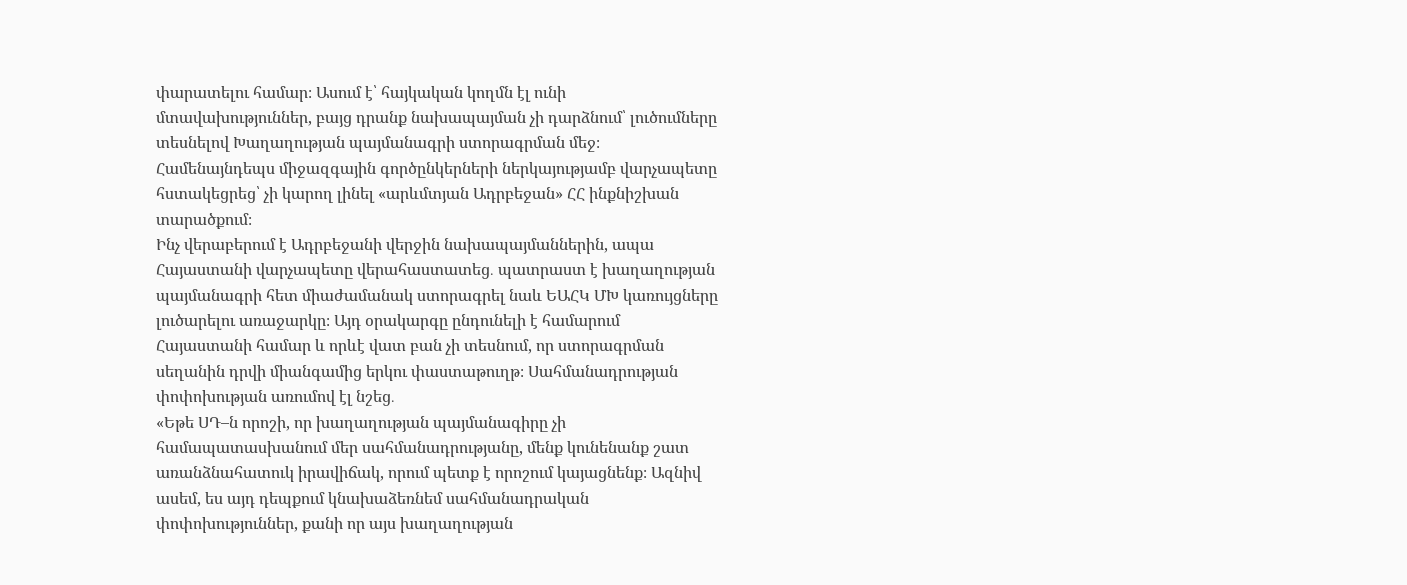փարատելու համար։ Ասում է՝ հայկական կողմն էլ ունի մտավախություններ, բայց դրանք նախապայման չի դարձնում՝ լուծումները տեսնելով Խաղաղության պայմանագրի ստորագրման մեջ։ Համենայնդեպս միջազգային գործընկերների ներկայությամբ վարչապետը հստակեցրեց՝ չի կարող լինել «արևմտյան Ադրբեջան» ՀՀ ինքնիշխան տարածքում։
Ինչ վերաբերում է Ադրբեջանի վերջին նախապայմաններին, ապա Հայաստանի վարչապետը վերահաստատեց․ պատրաստ է խաղաղության պայմանագրի հետ միաժամանակ ստորագրել նաև ԵԱՀԿ ՄԽ կառույցները լուծարելու առաջարկը։ Այդ օրակարգը ընդունելի է համարում Հայաստանի համար և որևէ վատ բան չի տեսնում, որ ստորագրման սեղանին դրվի միանգամից երկու փաստաթուղթ։ Սահմանադրության փոփոխության առումով էլ նշեց․
«Եթե ՍԴ–ն որոշի, որ խաղաղության պայմանագիրը չի համապատասխանում մեր սահմանադրությանը, մենք կունենանք շատ առանձնահատուկ իրավիճակ, որում պետք է որոշում կայացնենք։ Ազնիվ ասեմ, ես այդ դեպքում կնախաձեռնեմ սահմանադրական փոփոխություններ, քանի որ այս խաղաղության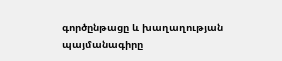գործընթացը և խաղաղության պայմանագիրը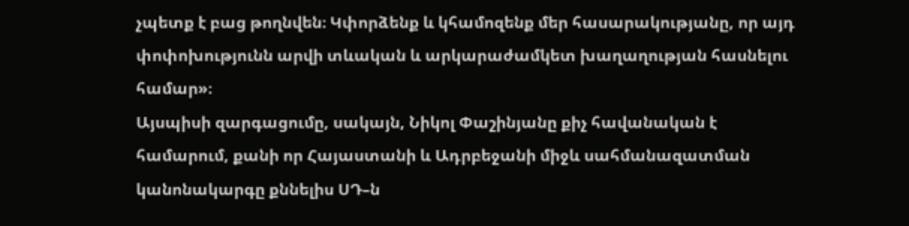չպետք է բաց թողնվեն։ Կփորձենք և կհամոզենք մեր հասարակությանը, որ այդ փոփոխությունն արվի տևական և արկարաժամկետ խաղաղության հասնելու համար»։
Այսպիսի զարգացումը, սակայն, Նիկոլ Փաշինյանը քիչ հավանական է համարում, քանի որ Հայաստանի և Ադրբեջանի միջև սահմանազատման կանոնակարգը քննելիս ՍԴ–ն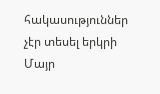հակասություններ չէր տեսել երկրի Մայր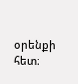օրենքի հետ։